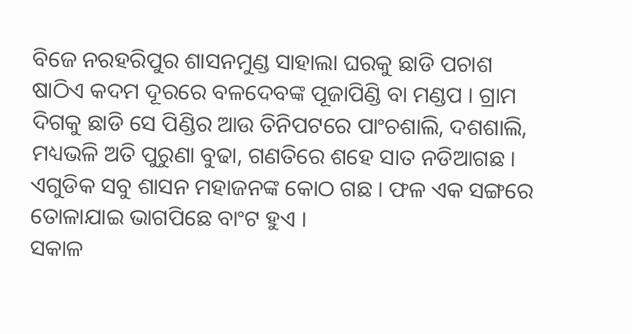ବିଜେ ନରହରିପୁର ଶାସନମୁଣ୍ଡ ସାହାଲା ଘରକୁ ଛାଡି ପଚାଶ ଷାଠିଏ କଦମ ଦୂରରେ ବଳଦେବଙ୍କ ପୂଜାପିଣ୍ଡି ବା ମଣ୍ଡପ । ଗ୍ରାମ ଦିଗକୁ ଛାଡି ସେ ପିଣ୍ଡିର ଆଉ ତିନିପଟରେ ପାଂଚଶାଲି, ଦଶଶାଲି, ମଧ୍ୟଭଳି ଅତି ପୁରୁଣା ବୁଢା, ଗଣତିରେ ଶହେ ସାତ ନଡିଆଗଛ । ଏଗୁଡିକ ସବୁ ଶାସନ ମହାଜନଙ୍କ କୋଠ ଗଛ । ଫଳ ଏକ ସଙ୍ଗରେ ତୋଳାଯାଇ ଭାଗପିଛେ ବାଂଟ ହୁଏ ।
ସକାଳ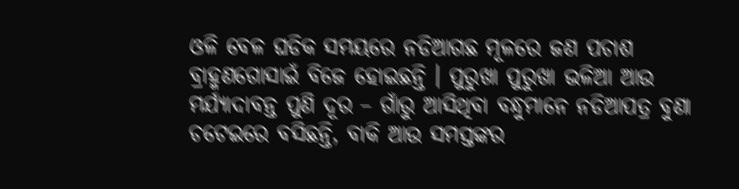ଓଳି ବେଳ ଘଡିକ ସମୟରେ ନଡିଆଗଛ ମୂଳରେ ଜଣ ପଚାଶ ବ୍ରାହ୍ମଣଗୋସାଇଁ ବିଜେ ହୋଇଛନ୍ତି । ପୁରୁଖା ପୁରୁଖା ଭଳିଆ ଆଉ ମର୍ଯ୍ୟାଦାବନ୍ତ ପୁଣି ଦୂର – ଗାଁରୁ ଆସିଥିବା ବନ୍ଧୁମାନେ ନଡିଆପତ୍ର ବୁଣା ଚଟେଇରେ ବସିଛନ୍ତି, ବାକି ଆଉ ସମସ୍ତଙ୍କର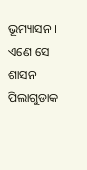ଭୂମ୍ୟାସନ । ଏଣେ ସେ ଶାସନ ପିଲାଗୁଡାକ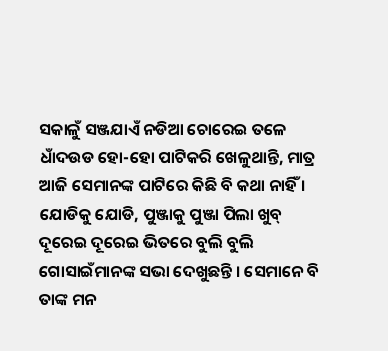ସକାଳୁଁ ସଞ୍ଜଯାଏଁ ନଡିଆ ଚୋରେଇ ତଳେ ଧାଁଦଉଡ ହୋ-ହୋ ପାଟିକରି ଖେଳୁଥାନ୍ତି, ମାତ୍ର ଆଜି ସେମାନଙ୍କ ପାଟିରେ କିଛି ବି କଥା ନାହିଁ । ଯୋଡିକୁ ଯୋଡି, ପୁଞ୍ଜାକୁ ପୁଞ୍ଜା ପିଲା ଖୁବ୍ ଦୂରେଇ ଦୂରେଇ ଭିତରେ ବୁଲି ବୁଲି ଗୋସାଇଁମାନଙ୍କ ସଭା ଦେଖୁଛନ୍ତି । ସେମାନେ ବି ତାଙ୍କ ମନ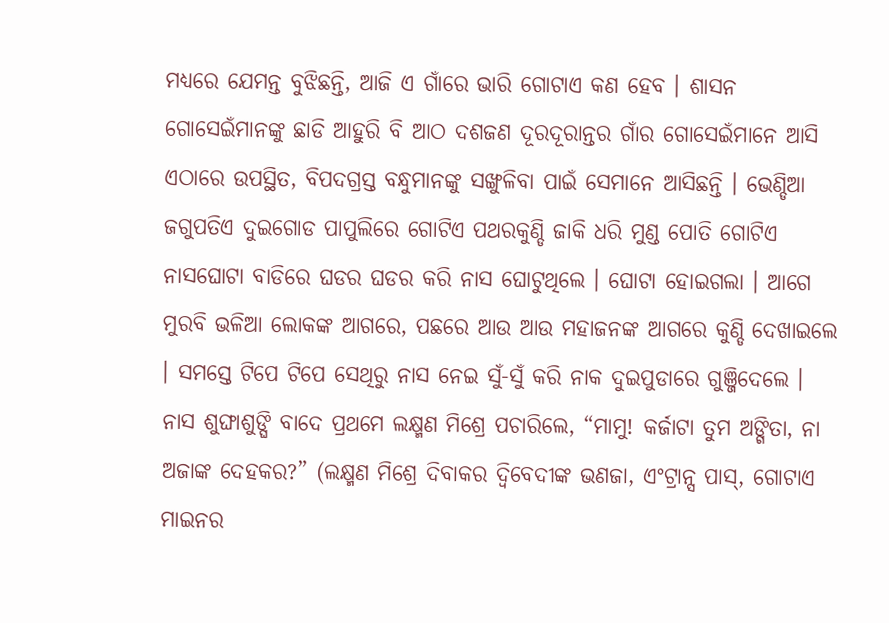ମଧ୍ୟରେ ଯେମନ୍ତ ବୁଝିଛନ୍ତି, ଆଜି ଏ ଗାଁରେ ଭାରି ଗୋଟାଏ କଣ ହେବ । ଶାସନ ଗୋସେଇଁମାନଙ୍କୁ ଛାଡି ଆହୁରି ବି ଆଠ ଦଶଜଣ ଦୂରଦୂରାନ୍ତର ଗାଁର ଗୋସେଇଁମାନେ ଆସି ଏଠାରେ ଉପସ୍ଥିତ, ବିପଦଗ୍ରସ୍ତ ବନ୍ଧୁମାନଙ୍କୁ ସଙ୍ଖୁଳିବା ପାଇଁ ସେମାନେ ଆସିଛନ୍ତି । ଭେଣ୍ଡିଆ ଜଗୁପତିଏ ଦୁଇଗୋଡ ପାପୁଲିରେ ଗୋଟିଏ ପଥରକୁଣ୍ଡି ଜାକି ଧରି ମୁଣ୍ଡ ପୋତି ଗୋଟିଏ ନାସଘୋଟା ବାଡିରେ ଘଡର ଘଡର କରି ନାସ ଘୋଟୁଥିଲେ । ଘୋଟା ହୋଇଗଲା । ଆଗେ ମୁରବି ଭଳିଆ ଲୋକଙ୍କ ଆଗରେ, ପଛରେ ଆଉ ଆଉ ମହାଜନଙ୍କ ଆଗରେ କୁଣ୍ଡି ଦେଖାଇଲେ । ସମସ୍ତେ ଟିପେ ଟିପେ ସେଥିରୁ ନାସ ନେଇ ସୁଁ-ସୁଁ କରି ନାକ ଦୁଇପୁଡାରେ ଗୁଞ୍ଜିଦେଲେ ।
ନାସ ଶୁଙ୍ଘାଶୁଙ୍ଘି ବାଦେ ପ୍ରଥମେ ଲକ୍ଷ୍ମଣ ମିଶ୍ରେ ପଚାରିଲେ, “ମାମୁ! କର୍ଜାଟା ତୁମ ଅଙ୍ଗିତା, ନା ଅଜାଙ୍କ ଦେହକର?” (ଲକ୍ଷ୍ମଣ ମିଶ୍ରେ ଦିବାକର ଦ୍ୱିବେଦୀଙ୍କ ଭଣଜା, ଏଂଟ୍ରାନ୍ସ ପାସ୍, ଗୋଟାଏ ମାଇନର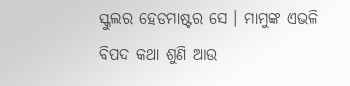ସ୍କୁଲର ହେଡମାଷ୍ଟର ସେ । ମାମୁଙ୍କ ଏଭଳି ବିପଦ କଥା ଶୁଣି ଆଉ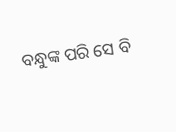ବନ୍ଧୁଙ୍କ ପରି ସେ ବି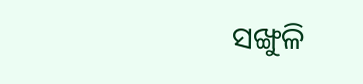ସଙ୍ଖୁଳି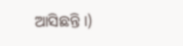ଆସିଛନ୍ତି ।)